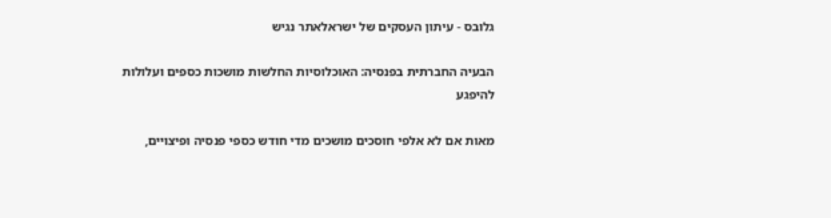גלובס - עיתון העסקים של ישראלאתר נגיש

הבעיה החברתית בפנסיה: האוכלוסיות החלשות מושכות כספים ועלולות להיפגע

מאות אם לא אלפי חוסכים מושכים מדי חודש כספי פנסיה ופיצויים,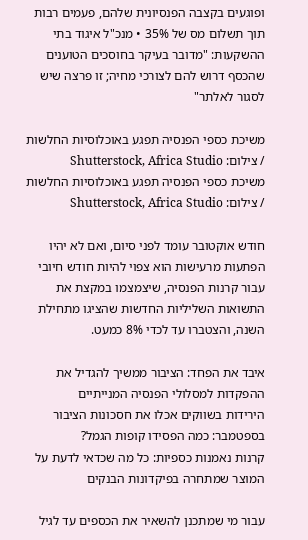ופוגעים בקצבה הפנסיונית שלהם, פעמים רבות תוך תשלום מס של 35% • מנכ"ל איגוד בתי ההשקעות: "מדובר בעיקר בחוסכים הטוענים שהכסף דרוש להם לצורכי מחיה; זו פרצה שיש לסגור לאלתר"

משיכת כספי הפנסיה תפגע באוכלוסיות החלשות / צילום: Shutterstock, Africa Studio
משיכת כספי הפנסיה תפגע באוכלוסיות החלשות / צילום: Shutterstock, Africa Studio

חודש אוקטובר עומד לפני סיום, ואם לא יהיו הפתעות מרעישות הוא צפוי להיות חודש חיובי עבור קרנות הפנסיה, שיצמצמו במקצת את התשואות השליליות החדשות שהציגו מתחילת השנה, והצטברו עד לכדי 8% כמעט.

איבד את הפחד: הציבור ממשיך להגדיל את ההפקדות למסלולי הפנסיה המנייתיים
הירידות בשווקים אכלו את חסכונות הציבור בספטמבר: כמה הפסידו קופות הגמל?
קרנות נאמנות כספיות: כל מה שכדאי לדעת על המוצר שמתחרה בפיקדונות הבנקים

עבור מי שמתכנן להשאיר את הכספים עד לגיל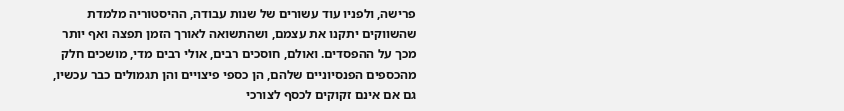פרישה, ולפניו עוד עשורים של שנות עבודה, ההיסטוריה מלמדת שהשווקים יתקנו את עצמם, ושהתשואה לאורך הזמן תפצה ואף יותר מכך על ההפסדים. ואולם, חוסכים רבים, אולי רבים מדי, מושכים חלק מהכספים הפנסיוניים שלהם, הן כספי פיצויים והן תגמולים כבר עכשיו, גם אם אינם זקוקים לכסף לצורכי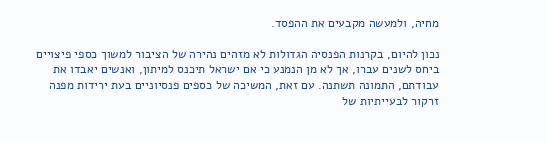מחיה, ולמעשה מקבעים את ההפסד.

נכון להיום, בקרנות הפנסיה הגדולות לא מזהים נהירה של הציבור למשוך כספי פיצויים ביחס לשנים עברו, אך לא מן הנמנע כי אם ישראל תיכנס למיתון, ואנשים יאבדו את עבודתם, התמונה תשתנה. עם זאת, המשיכה של כספים פנסיוניים בעת ירידות מפנה זרקור לבעייתיות של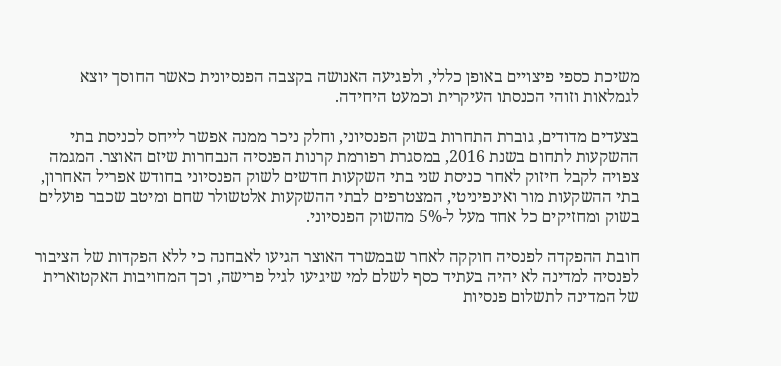משיכת כספי פיצויים באופן כללי, ולפגיעה האנושה בקצבה הפנסיונית כאשר החוסך יוצא לגמלאות וזוהי הכנסתו העיקרית וכמעט היחידה.

בצעדים מדודים, גוברת התחרות בשוק הפנסיוני, וחלק ניכר ממנה אפשר לייחס לכניסת בתי ההשקעות לתחום בשנת 2016, במסגרת רפורמת קרנות הפנסיה הנבחרות שיזם האוצר. המגמה צפויה לקבל חיזוק לאחר כניסת שני בתי השקעות חדשים לשוק הפנסיוני בחודש אפריל האחרון, בתי ההשקעות מור ואינפיניטי, המצטרפים לבתי ההשקעות אלטשולר שחם ומיטב שכבר פועלים בשוק ומחזיקים כל אחד מעל ל-5% מהשוק הפנסיוני.

חובת ההפקדה לפנסיה חוקקה לאחר שבמשרד האוצר הגיעו לאבחנה כי ללא הפקדות של הציבור לפנסיה למדינה לא יהיה בעתיד כסף לשלם למי שיגיעו לגיל פרישה, וכך המחויבות האקטוארית של המדינה לתשלום פנסיות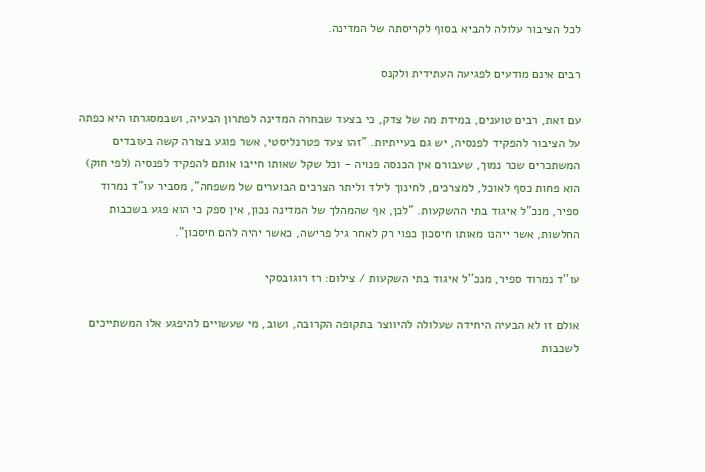לכל הציבור עלולה להביא בסוף לקריסתה של המדינה.

רבים אינם מודעים לפגיעה העתידית ולקנס

עם זאת, רבים טוענים, במידת מה של צדק, כי בצעד שבחרה המדינה לפתרון הבעיה, ושבמסגרתו היא כפתה על הציבור להפקיד לפנסיה, יש גם בעייתיות. "זהו צעד פטרנליסטי, אשר פוגע בצורה קשה בעובדים המשתכרים שכר נמוך, שעבורם אין הכנסה פנויה - וכל שקל שאותו חייבו אותם להפקיד לפנסיה (לפי חוק) הוא פחות כסף לאוכל, למצרכים, לחינוך לילד וליתר הצרכים הבוערים של משפחה", מסביר עו"ד נמרוד ספיר, מנכ"ל איגוד בתי ההשקעות. "לכן, אף שהמהלך של המדינה נכון, אין ספק כי הוא פגע בשכבות החלשות, אשר ייהנו מאותו חיסכון כפוי רק לאחר גיל פרישה, כאשר יהיה להם חיסכון".

עו''ד נמרוד ספיר, מנכ''ל איגוד בתי השקעות / צילום: רז רוגובסקי

אולם זו לא הבעיה היחידה שעלולה להיווצר בתקופה הקרובה, ושוב, מי שעשויים להיפגע אלו המשתייכים לשכבות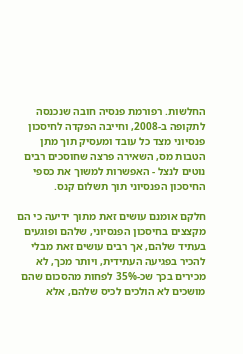החלשות. רפורמת פנסיה חובה שנכנסה לתקופה ב-2008, וחייבה הפקדה לחיסכון פנסיוני מצד כל עובד ומעסיק תוך מתן הטבות מס, השאירה פרצה שחוסכים רבים נוטים לנצל - האפשרות למשוך את כספי החיסכון הפנסיוני תוך תשלום קנס.

חלקם אומנם עושים זאת מתוך ידיעה כי הם מקצצים בחיסכון הפנסיוני, שלהם ופוגעים בעתיד שלהם, אך רבים עושים זאת מבלי להכיר בפגיעה העתידית, ויותר מכך, לא מכירים בכך שכ-35% לפחות מהסכום שהם מושכים לא הולכים לכיס שלהם, אלא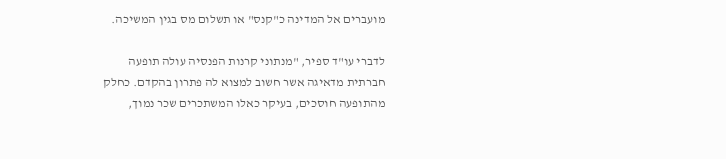מועברים אל המדינה כ"קנס" או תשלום מס בגין המשיכה.

לדברי עו"ד ספיר, "מנתוני קרנות הפנסיה עולה תופעה חברתית מדאיגה אשר חשוב למצוא לה פתרון בהקדם. כחלק מהתופעה חוסכים, בעיקר כאלו המשתכרים שכר נמוך,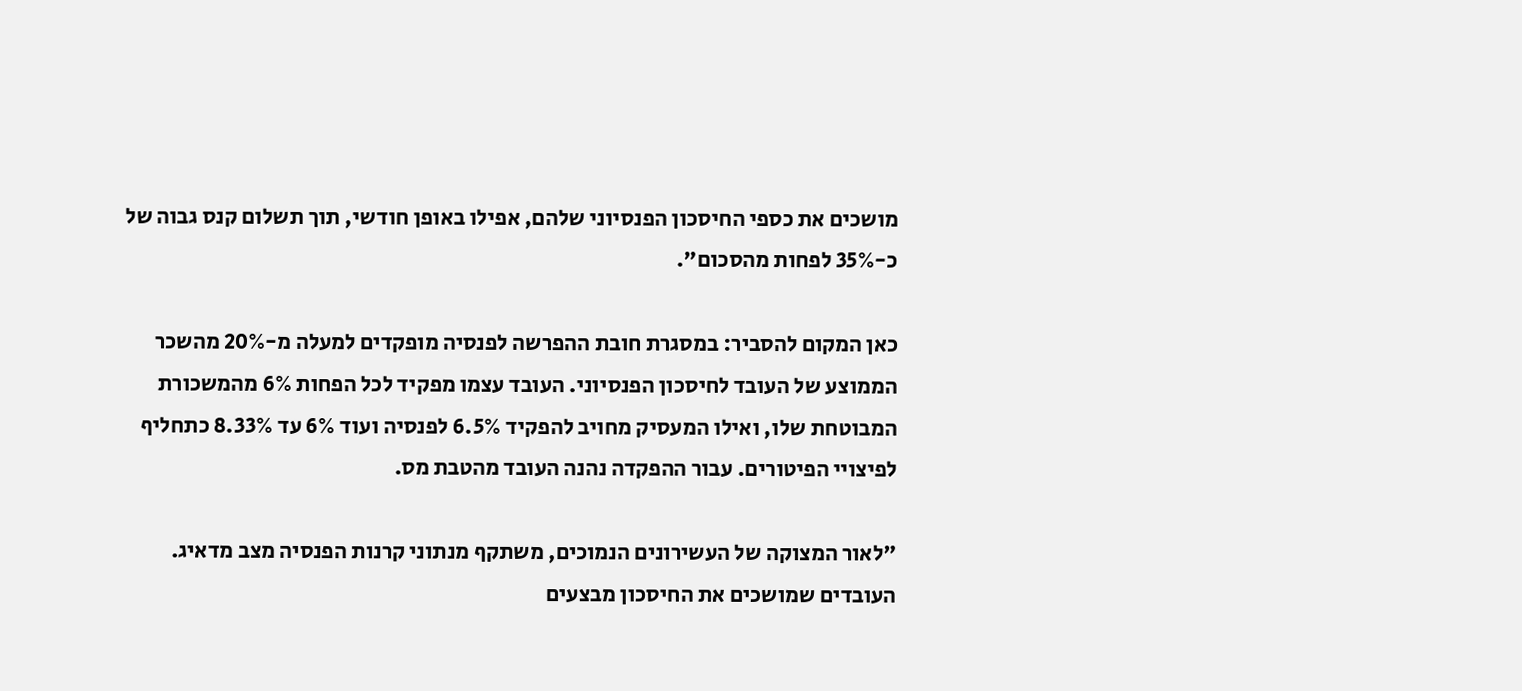מושכים את כספי החיסכון הפנסיוני שלהם, אפילו באופן חודשי, תוך תשלום קנס גבוה של כ-35% לפחות מהסכום".

כאן המקום להסביר: במסגרת חובת ההפרשה לפנסיה מופקדים למעלה מ-20% מהשכר הממוצע של העובד לחיסכון הפנסיוני. העובד עצמו מפקיד לכל הפחות 6% מהמשכורת המבוטחת שלו, ואילו המעסיק מחויב להפקיד 6.5% לפנסיה ועוד 6% עד 8.33% כתחליף לפיצויי הפיטורים. עבור ההפקדה נהנה העובד מהטבת מס.

"לאור המצוקה של העשירונים הנמוכים, משתקף מנתוני קרנות הפנסיה מצב מדאיג. העובדים שמושכים את החיסכון מבצעים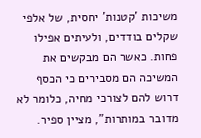משיכות 'קטנות' יחסית, של אלפי שקלים בודדים, ולעיתים אפילו פחות. כאשר הם מבקשים את המשיכה הם מסבירים כי הכסף דרוש להם לצורכי מחיה, כלומר לא מדובר במותרות", מציין ספיר.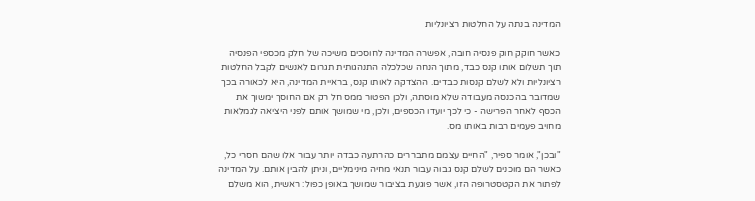המדינה בנתה על החלטות רציונליות

כאשר חוקק חוק פנסיה חובה, אפשרה המדינה לחוסכים משיכה של חלק מכספי הפנסיה תוך תשלום אותו קנס כבד, מתוך הנחה שכלכלה התנהגותית תגרום לאנשים לקבל החלטות רציונליות ולא לשלם קנסות כבדים. ההצדקה לאותו קנס, בראיית המדינה, היא לכאורה בכך שמדובר בהכנסה מעבודה שלא מוסתה, ולכן הפטור ממס חל רק אם החוסך ימשוך את הכסף לאחר הפרישה - כי לכך יועדו הכספים, ולכן, מי שמושך אותם לפני היציאה לגמלאות מחויב פעמים רבות באותו מס.

"ובכן", אומר ספיר, "החיים עצמם מתבררים כהרתעה כבדה יותר עבור אלו שהם חסרי כל, כאשר הם מוכנים לשלם קנס גבוה עבור תנאי מחיה מינימליים, וניתן להבין אותם. על המדינה לפתור את הקטסטרופה הזו, אשר פוגעת בציבור שמושך באופן כפול: ראשית, הוא משלם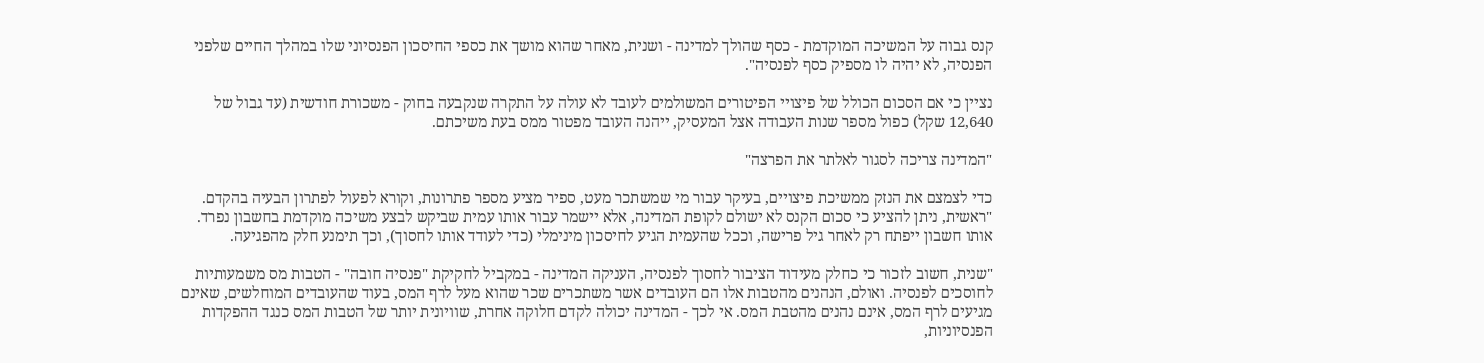קנס גבוה על המשיכה המוקדמת - כסף שהולך למדינה - ושנית, מאחר שהוא מושך את כספי החיסכון הפנסיוני שלו במהלך החיים שלפני הפנסיה, לא יהיה לו מספיק כסף לפנסיה".

נציין כי אם הסכום הכולל של פיצויי הפיטורים המשולמים לעובד לא עולה על התקרה שנקבעה בחוק - משכורת חודשית (עד גבול של 12,640 שקל) כפול מספר שנות העבודה אצל המעסיק, ייהנה העובד מפטור ממס בעת משיכתם.

"המדינה צריכה לסגור לאלתר את הפרצה"

כדי לצמצם את הנזק ממשיכת פיצויים, בעיקר עבור מי שמשתכר מעט, ספיר מציע מספר פתרונות, וקורא לפעול לפתרון הבעיה בהקדם. "ראשית, ניתן להציע כי סכום הקנס לא ישולם לקופת המדינה, אלא יישמר עבור אותו עמית שביקש לבצע משיכה מוקדמת בחשבון נפרד. אותו חשבון ייפתח רק לאחר גיל פרישה, וככל שהעמית הגיע לחיסכון מינימלי (כדי לעודד אותו לחסוך), וכך תימנע חלק מהפגיעה.

"שנית, חשוב לזכור כי כחלק מעידוד הציבור לחסוך לפנסיה, העניקה המדינה - במקביל לחקיקת "פנסיה חובה" - הטבות מס משמעותיות לחוסכים לפנסיה. ואולם, הנהנים מהטבות אלו הם העובדים אשר משתכרים שכר שהוא מעל לרף המס, בעוד שהעובדים המוחלשים, שאינם מגיעים לרף המס, אינם נהנים מהטבת המס. אי לכך - המדינה יכולה לקדם חלוקה אחרת, שוויונית יותר של הטבות המס כנגד ההפקדות הפנסיוניות,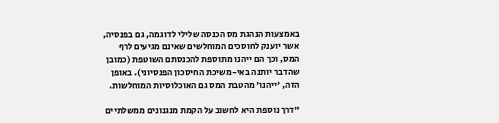באמצעות הנהגת מס הכנסה שלילי לדוגמה, גם בפנסיה, אשר יוענק לחוסכים המוחלשים שאינם מגיעים לרף המס, וכך הם ייהנו מתוספת להכנסתם השוטפת (כמובן שהדבר יותנה באי-משיכת החיסכון הפנסיוני). באופן הזה, 'ייהנו' מהטבת המס גם האוכלוסיות המוחלשות.

"דרך נוספת היא לחשוב על הקמת מנגנונים ממשלתיים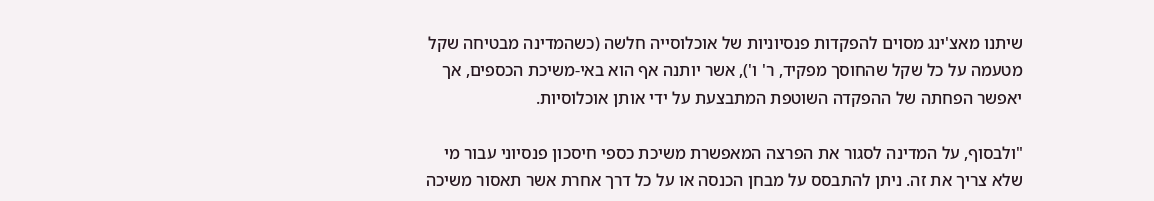שיתנו מאצ'ינג מסוים להפקדות פנסיוניות של אוכלוסייה חלשה (כשהמדינה מבטיחה שקל מטעמה על כל שקל שהחוסך מפקיד, ר' ו'), אשר יותנה אף הוא באי-משיכת הכספים, אך יאפשר הפחתה של ההפקדה השוטפת המתבצעת על ידי אותן אוכלוסיות.

"ולבסוף, על המדינה לסגור את הפרצה המאפשרת משיכת כספי חיסכון פנסיוני עבור מי שלא צריך את זה. ניתן להתבסס על מבחן הכנסה או על כל דרך אחרת אשר תאסור משיכה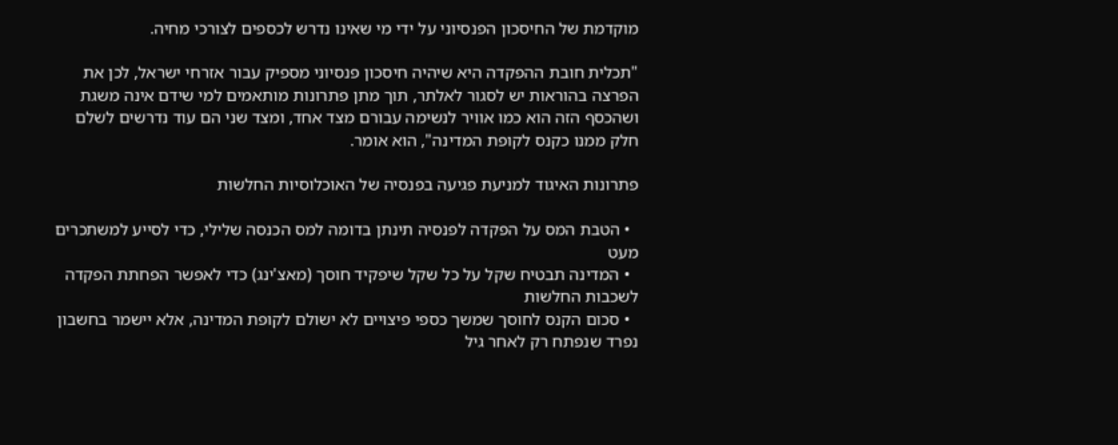מוקדמת של החיסכון הפנסיוני על ידי מי שאינו נדרש לכספים לצורכי מחיה.

"תכלית חובת ההפקדה היא שיהיה חיסכון פנסיוני מספיק עבור אזרחי ישראל, לכן את הפרצה בהוראות יש לסגור לאלתר, תוך מתן פתרונות מותאמים למי שידם אינה משגת ושהכסף הזה הוא כמו אוויר לנשימה עבורם מצד אחד, ומצד שני הם עוד נדרשים לשלם חלק ממנו כקנס לקופת המדינה", הוא אומר.

פתרונות האיגוד למניעת פגיעה בפנסיה של האוכלוסיות החלשות

  • הטבת המס על הפקדה לפנסיה תינתן בדומה למס הכנסה שלילי, כדי לסייע למשתכרים מעט
  • המדינה תבטיח שקל על כל שקל שיפקיד חוסך (מאצ'ינג) כדי לאפשר הפחתת הפקדה לשכבות החלשות
  • סכום הקנס לחוסך שמשך כספי פיצויים לא ישולם לקופת המדינה, אלא יישמר בחשבון נפרד שנפתח רק לאחר גיל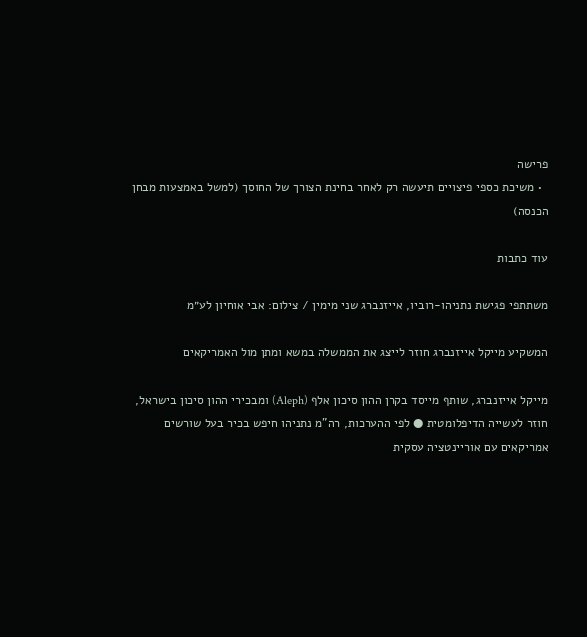פרישה
  • משיכת כספי פיצויים תיעשה רק לאחר בחינת הצורך של החוסך (למשל באמצעות מבחן הכנסה)

עוד כתבות

משתתפי פגישת נתניהו-רוביו, אייזנברג שני מימין / צילום: אבי אוחיון לע״מ

המשקיע מייקל אייזנברג חוזר לייצג את הממשלה במשא ומתן מול האמריקאים

מייקל אייזנברג, שותף מייסד בקרן ההון סיכון אלף (Aleph) ומבכירי ההון סיכון בישראל, חוזר לעשייה הדיפלומטית ● לפי ההערכות, רה"מ נתניהו חיפש בכיר בעל שורשים אמריקאים עם אוריינטציה עסקית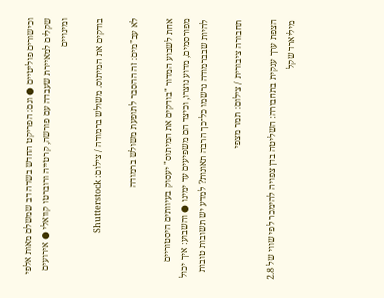וכישורים פוליטיים ● וגם: הפריקט החדש בשדה דב שמשלם מאות אלפי שקלים למאיירת שעבדה עם פורשה, קרטייה ורוברטו קוואלי ● אירועים ומינויים

בודקים את המיתוס. משולש ברמודה / צילום: Shutterstock

לא עב"מים: זה ההסבר לתופעת משולש ברמודה

אחת לשבוע המדור "בודקים את המיתוס" יעסוק בעיוותים היסטוריים מפורסמים, מדוע נוצרו, וכיצד הם משפיעים עד ימינו ● והשבוע: איך יכול להיות שבברמודה נרשמו כל־כך הרבה תאונות? למדע יש תשובות טובות

תחבורה ציבורית / צילום: תמר מצפי

הצפת ערך ענקית בתחבורה: השליטה בדן צפויה להימכר לפי שווי של 2.8 מיליארד שקל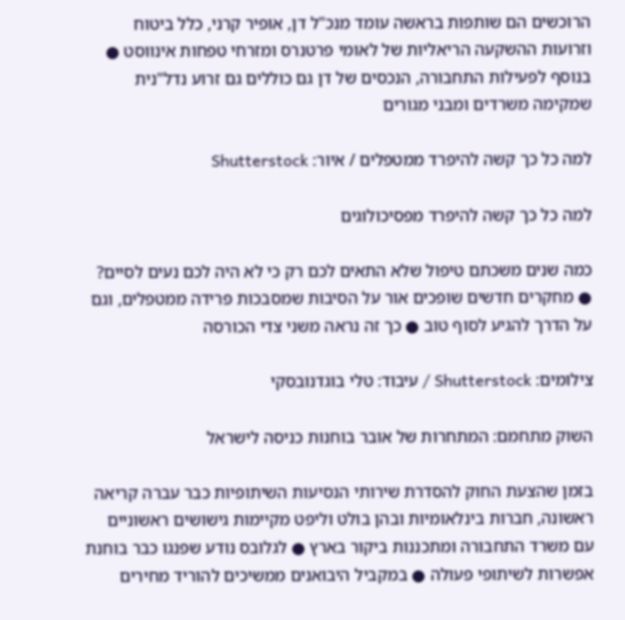הרוכשים הם שותפות בראשה עומד מנכ"ל דן, אופיר קרני, כלל ביטוח וזרועות ההשקעה הריאליות של לאומי פרטנרס ומזרחי טפחות אינווסט ● בנוסף לפעילות התחבורה, הנכסים של דן גם כוללים גם זרוע נדל"נית שמקימה משרדים ומבני מגורים

למה כל כך קשה להיפרד ממטפלים / איור: Shutterstock

למה כל כך קשה להיפרד מפסיכולוגים

כמה שנים משכתם טיפול שלא התאים לכם רק כי לא היה לכם נעים לסיים? ● מחקרים חדשים שופכים אור על הסיבות שמסבכות פרידה ממטפלים, וגם על הדרך להגיע לסוף טוב ● כך זה נראה משני צדי הכורסה

צילומים: Shutterstock / עיבוד: טלי בוגדנובסקי

השוק מתחמם: המתחרות של אובר בוחנות כניסה לישראל

בזמן שהצעת החוק להסדרת שירותי הנסיעות השיתופיות כבר עברה קריאה ראשונה, חברות בינלאומיות ובהן בולט וליפט מקיימות גישושים ראשוניים עם משרד התחבורה ומתכננות ביקור בארץ ● לגלובס נודע שפנגו כבר בוחנת אפשרות לשיתופי פעולה ● במקביל היבואנים ממשיכים להוריד מחירים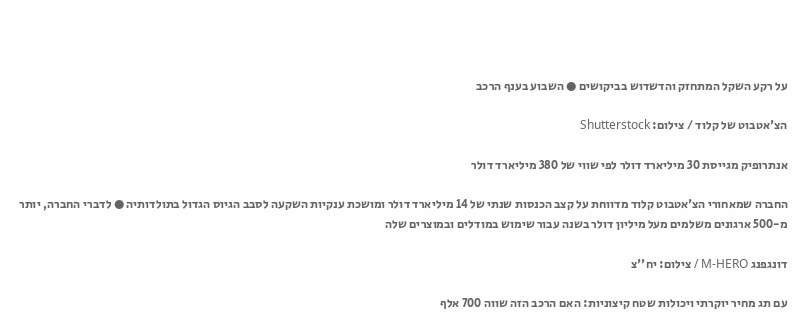על רקע השקל המתחזק והדשדוש בביקושים ● השבוע בענף הרכב

הצ'אטבוט של קלוד / צילום: Shutterstock

אנתרופיק מגייסת 30 מיליארד דולר לפי שווי של 380 מיליארד דולר

החברה שמאחורי הצ'אטבוט קלוד מדווחת על קצב הכנסות שנתי של 14 מיליארד דולר ומושכת ענקיות השקעה לסבב הגיוס הגדול בתולדותיה ● לדברי החברה, יותר מ-500 ארגונים משלמים מעל מיליון דולר בשנה עבור שימוש במודלים ובמוצרים שלה

דונגפנג M-HERO / צילום: יח''צ

עם תג מחיר יוקרתי ויכולות שטח קיצוניות: האם הרכב הזה שווה 700 אלף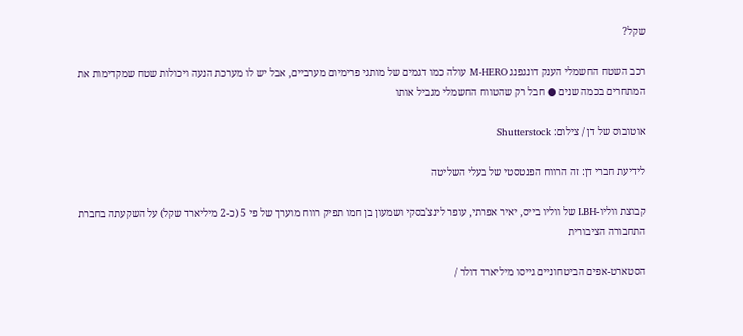שקל?

רכב השטח החשמלי הענק דונגפנג M-HERO עולה כמו דגמים של מותגי פרימיום מערביים, אבל יש לו מערכת הנעה ויכולות שטח שמקדימות את המתחרים בכמה שנים ● חבל רק שהטווח החשמלי מגביל אותו

אוטובוס של דן / צילום: Shutterstock

לידיעת חברי דן: זה הרווח הפנטסטי של בעלי השליטה

קבוצת ווליו-LBH של ווליו בייס, יאיר אפרתי, עופר לינצ'בסקי ושמעון בן חמו תפיק רווח מוערך של פי 5 (כ-2 מיליארד שקל) על השקעתה בחברת התחבורה הציבורית

הסטארט-אפים הביטחוניים גייסו מיליארד דולר /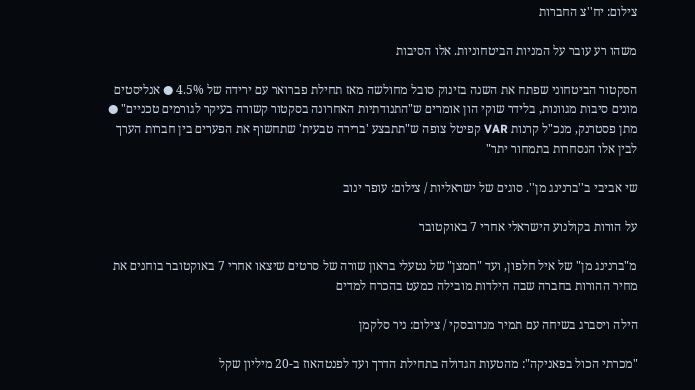צילום: יח''צ החברות

משהו רע עובר על המניות הביטחוניות. אלו הסיבות

הסקטור הביטחוני שפתח את השנה בזינוק סובל מחולשה מאז תחילת פברואר עם ירידה של 4.5% ● אנליסטים מונים סיבות מגוונות, בלידר שוקי הון אומרים ש"התנודתיות האחרונה בסקטור קשורה בעיקר לגורמים טכניים" ● מתן פסטרנק, מנכ"ל קרנות VAR קפיטל צופה ש"תתבצע 'ברירה טבעית' שתחשוף את הפערים בין חברות הערך לבין אלו הנסחרות בתמחור יתר"

שי אביבי ב''ברנינג מן''. סוגים של ישראליות / צילום: עופר ינוב

על הורות בקולנוע הישראלי אחרי 7 באוקטובר

מ"ברנינג מן" של איל חלפון, ועד "חמצן" של נטעלי בראון שורה של סרטים שיצאו אחרי 7 באוקטובר בוחנים את מחיר ההורות בחברה שבה הילדות מובילה כמעט בהכרח למדים

הילה ויסברג בשיחה עם תמיר מנדובסקי / צילום: ניר סלקמן

"מכרתי הכול בפאניקה": מהטעות הגדולה בתחילת הדרך ועד לפנטהאוז ב-20 מיליון שקל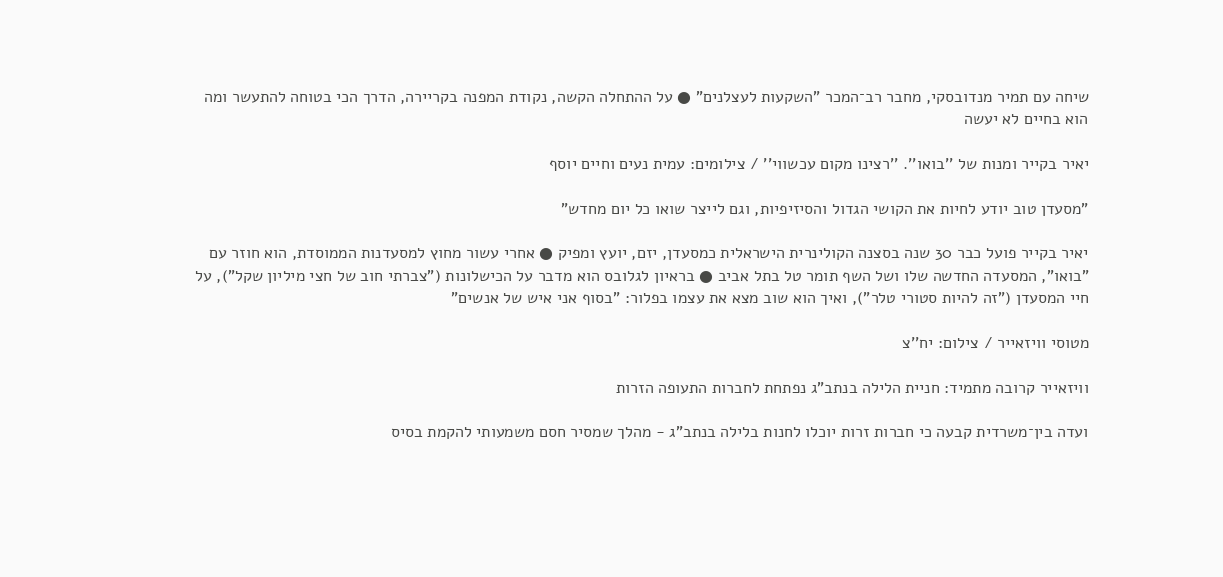שיחה עם תמיר מנדובסקי, מחבר רב־המכר "השקעות לעצלנים" ● על ההתחלה הקשה, נקודת המפנה בקריירה, הדרך הכי בטוחה להתעשר ומה הוא בחיים לא יעשה

יאיר בקייר ומנות של ''בואו''. ''רצינו מקום עכשווי'' / צילומים: עמית נעים וחיים יוסף

"מסעדן טוב יודע לחיות את הקושי הגדול והסיזיפיות, וגם לייצר שואו כל יום מחדש"

יאיר בקייר פועל כבר 30 שנה בסצנה הקולינרית הישראלית כמסעדן, יזם, יועץ ומפיק ● אחרי עשור מחוץ למסעדנות הממוסדת, הוא חוזר עם "בואו", המסעדה החדשה שלו ושל השף תומר טל בתל אביב ● בראיון לגלובס הוא מדבר על הכישלונות ("צברתי חוב של חצי מיליון שקל"), על חיי המסעדן ("זה להיות סטורי טלר"), ואיך הוא שוב מצא את עצמו בפלור: "בסוף אני איש של אנשים"

מטוסי וויזאייר / צילום: יח''צ

וויזאייר קרובה מתמיד: חניית הלילה בנתב"ג נפתחת לחברות התעופה הזרות

ועדה בין־משרדית קבעה כי חברות זרות יוכלו לחנות בלילה בנתב"ג - מהלך שמסיר חסם משמעותי להקמת בסיס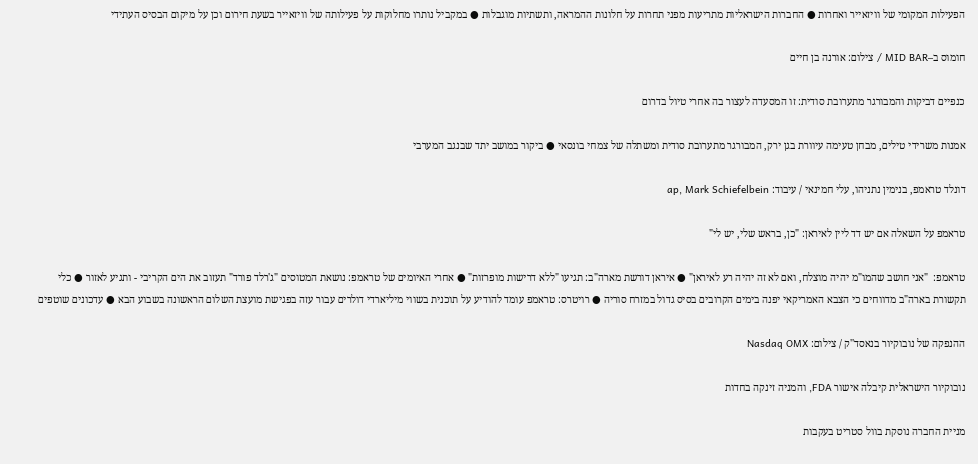הפעילות המקומי של וויזאייר ואחרות ● החברות הישראליות מתריעות מפני תחרות על חלונות ההמראה, ותשתיות מוגבלות ● במקביל נותרו מחלוקות על פעילותה של וויזאייר בשעת חירום וכן על מיקום הבסיס העתידי

חומוס ב–MID BAR / צילום: אורנה בן חיים

כנפיים דביקות והמבורגר מתערובת סודית: זו המסעדה לעצור בה אחרי טיול בדרום

אמנות משרידי טילים, מבחן טעימה עיוורת בגן ירק, המבורגר מתערובת סודית ומשתלה של צמחי בונסאי ● ביקור במושב יתד שבנגב המערבי

דונלד טראמפ, בנימין נתניהו, עלי חמינאי / עיבוד: ap, Mark Schiefelbein

טראמפ על השאלה אם יש דד ליין לאיראן: "כן, בראש שלי, יש לי"

טראמפ:  "אני חושב שהמו"מ יהיה מוצלח, ואם לא זה יהיה רע לאיראן" ● איראן דורשת מארה"ב: תגיעו "ללא דרישות מופרזות" ● אחרי האיומים של טראמפ: נושאת המטוסים "ג'רלד פורד" תעזוב את הים הקריבי - ותגיע לאזור ● כלי תקשורת בארה"ב מדווחים כי הצבא האמריקאי יפנה בימים הקרובים בסיס גדול במזרח סוריה ● רויטרס: טראמפ עומד להודיע על תוכנית בשווי מיליארדי דולרים עבור עזה בפגישת מועצת השלום הראשונה בשבוע הבא ● עדכונים שוטפים

ההנפקה של נובוקיור בנאסד''ק / צילום: Nasdaq OMX

נובוקיור הישראלית קיבלה אישור FDA, והמניה זינקה בחדות

מניית החברה נוסקת בוול סטריט בעקבות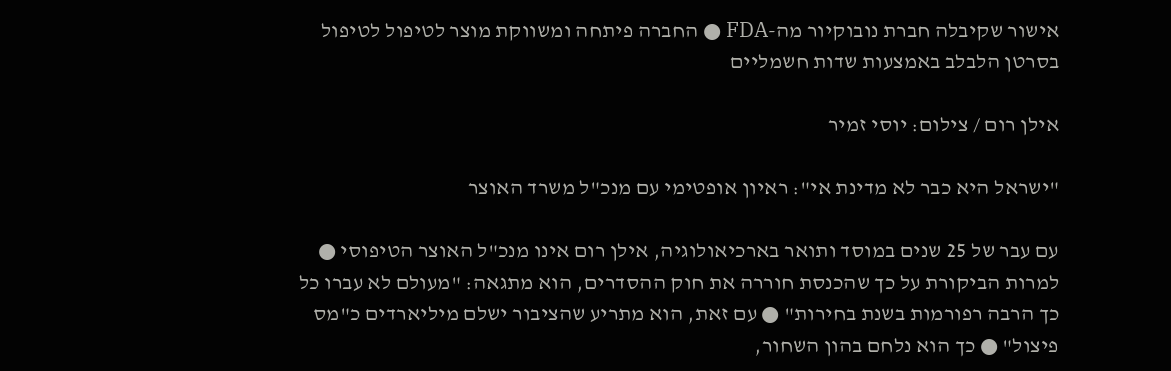אישור שקיבלה חברת נובוקיור מה-FDA ● החברה פיתחה ומשווקת מוצר לטיפול לטיפול בסרטן הלבלב באמצעות שדות חשמליים

אילן רום / צילום: יוסי זמיר

"ישראל היא כבר לא מדינת אי": ראיון אופטימי עם מנכ"ל משרד האוצר

עם עבר של 25 שנים במוסד ותואר בארכיאולוגיה, אילן רום אינו מנכ"ל האוצר הטיפוסי ● למרות הביקורת על כך שהכנסת חוררה את חוק ההסדרים, הוא מתגאה: "מעולם לא עברו כל כך הרבה רפורמות בשנת בחירות" ● עם זאת, הוא מתריע שהציבור ישלם מיליארדים כ"מס פיצול" ● כך הוא נלחם בהון השחור,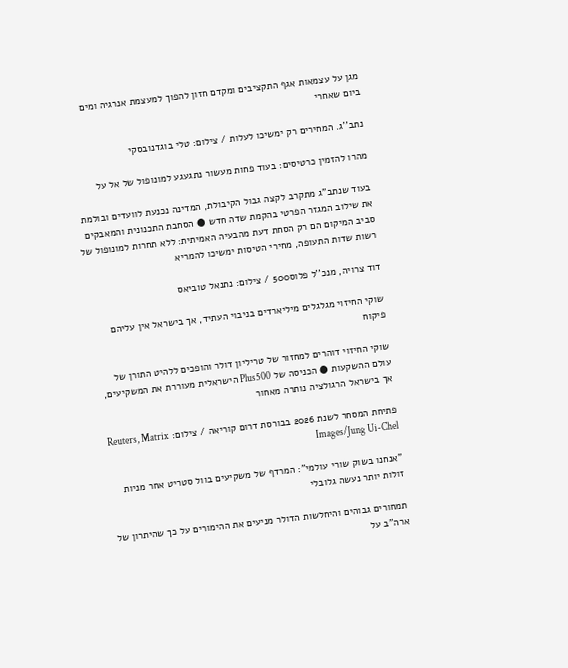מגן על עצמאות אגף התקציבים ומקדם חזון להפוך למעצמת אנרגיה ומים ביום שאחרי

נתב''ג. המחירים רק ימשיכו לעלות / צילום: טלי בוגדנובסקי

מהרו להזמין כרטיסים: בעוד פחות מעשור נתגעגע למונופול של אל על

בעוד שנתב"ג מתקרב לקצה גבול הקיבולת, המדינה נכנעת לוועדים ובולמת את שילוב המגזר הפרטי בהקמת שדה חדש ● הסחבת התכנונית והמאבקים סביב המיקום הם רק הסחת דעת מהבעיה האמיתית: ללא תחרות למונופול של רשות שדות התעופה, מחירי הטיסות ימשיכו להמריא

דוד צרויה, מנכ''ל פלוס500 / צילום: נתנאל טוביאס

שוקי החיזוי מגלגלים מיליארדים בניבוי העתיד, אך בישראל אין עליהם פיקוח

שוקי החיזוי דוהרים למחזור של טריליון דולר והופכים ללהיט התורן של עולם ההשקעות ● הכניסה של Plus500 הישראלית מעוררת את המשקיעים, אך בישראל הרגולציה נותרה מאחור

פתיחת המסחר לשנת 2026 בבורסת דרום קוריאה / צילום: Reuters, Matrix Images/Jung Ui-Chel

"אנחנו בשוק שורי עולמי": המרדף של משקיעים בוול סטריט אחר מניות זולות יותר נעשה גלובלי

תמחורים גבוהים והיחלשות הדולר מניעים את ההימורים על כך שהיתרון של ארה"ב על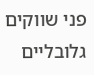פני שווקים גלובליים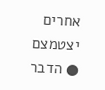אחרים יצטמצם ● הדבר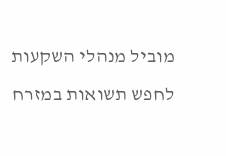מוביל מנהלי השקעות לחפש תשואות במזרח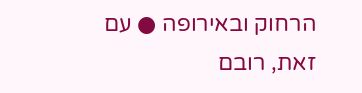הרחוק ובאירופה ● עם זאת, רובם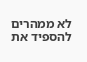לא ממהרים להספיד את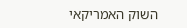השוק האמריקאי